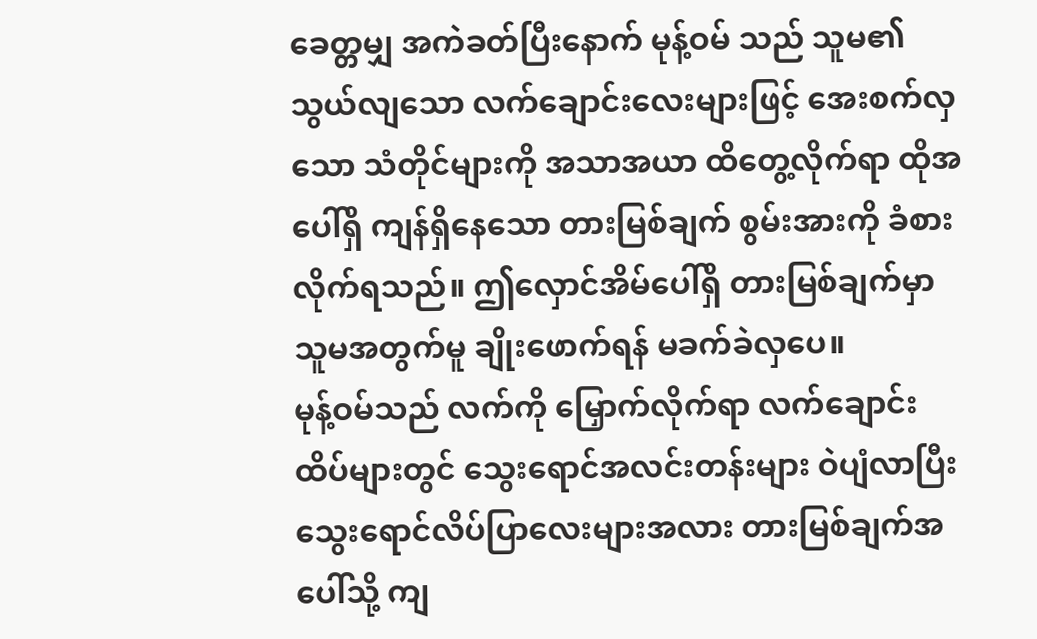ခေတ္တမျှ အကဲခတ်ပြီးနောက် မုန့်ဝမ် သည် သူမ၏ သွယ်လျသော လက်ချောင်းလေးများဖြင့် အေးစက်လှသော သံတိုင်များကို အသာအယာ ထိတွေ့လိုက်ရာ ထိုအပေါ်ရှိ ကျန်ရှိနေသော တားမြစ်ချက် စွမ်းအားကို ခံစားလိုက်ရသည်။ ဤလှောင်အိမ်ပေါ်ရှိ တားမြစ်ချက်မှာ သူမအတွက်မူ ချိုးဖောက်ရန် မခက်ခဲလှပေ။
မုန့်ဝမ်သည် လက်ကို မြှောက်လိုက်ရာ လက်ချောင်းထိပ်များတွင် သွေးရောင်အလင်းတန်းများ ဝဲပျံလာပြီး သွေးရောင်လိပ်ပြာလေးများအလား တားမြစ်ချက်အပေါ်သို့ ကျ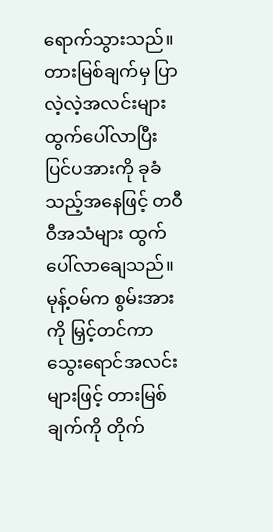ရောက်သွားသည်။
တားမြစ်ချက်မှ ပြာလဲ့လဲ့အလင်းများ ထွက်ပေါ်လာပြီး ပြင်ပအားကို ခုခံသည့်အနေဖြင့် တဝီဝီအသံများ ထွက်ပေါ်လာချေသည်။
မုန့်ဝမ်က စွမ်းအားကို မြှင့်တင်ကာ သွေးရောင်အလင်းများဖြင့် တားမြစ်ချက်ကို တိုက်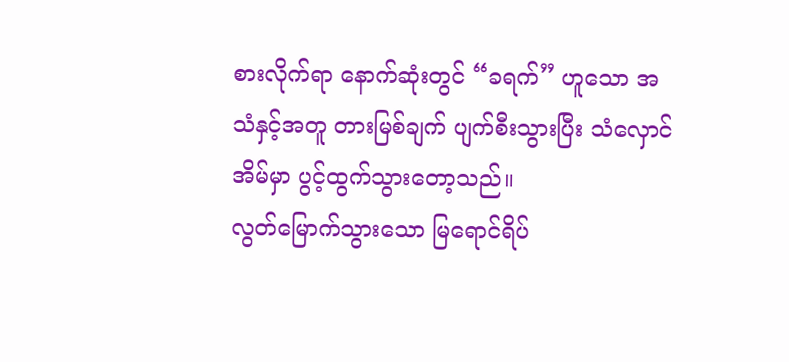စားလိုက်ရာ နောက်ဆုံးတွင် “ခရက်” ဟူသော အသံနှင့်အတူ တားမြစ်ချက် ပျက်စီးသွားပြီး သံလှောင်အိမ်မှာ ပွင့်ထွက်သွားတော့သည်။
လွတ်မြောက်သွားသော မြရောင်ရိပ်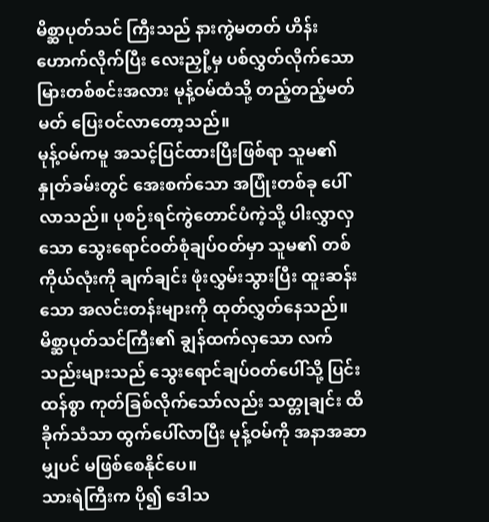မိစ္ဆာပုတ်သင် ကြီးသည် နားကွဲမတတ် ဟိန်းဟောက်လိုက်ပြီး လေးညှို့မှ ပစ်လွှတ်လိုက်သော မြားတစ်စင်းအလား မုန့်ဝမ်ထံသို့ တည့်တည့်မတ်မတ် ပြေးဝင်လာတော့သည်။
မုန့်ဝမ်ကမူ အသင့်ပြင်ထားပြီးဖြစ်ရာ သူမ၏နှုတ်ခမ်းတွင် အေးစက်သော အပြုံးတစ်ခု ပေါ်လာသည်။ ပုစဉ်းရင်ကွဲတောင်ပံကဲ့သို့ ပါးလွှာလှသော သွေးရောင်ဝတ်စုံချပ်ဝတ်မှာ သူမ၏ တစ်ကိုယ်လုံးကို ချက်ချင်း ဖုံးလွှမ်းသွားပြီး ထူးဆန်းသော အလင်းတန်းများကို ထုတ်လွှတ်နေသည်။
မိစ္ဆာပုတ်သင်ကြီး၏ ချွန်ထက်လှသော လက်သည်းများသည် သွေးရောင်ချပ်ဝတ်ပေါ်သို့ ပြင်းထန်စွာ ကုတ်ခြစ်လိုက်သော်လည်း သတ္တုချင်း ထိခိုက်သံသာ ထွက်ပေါ်လာပြီး မုန့်ဝမ်ကို အနာအဆာမျှပင် မဖြစ်စေနိုင်ပေ။
သားရဲကြီးက ပို၍ ဒေါသ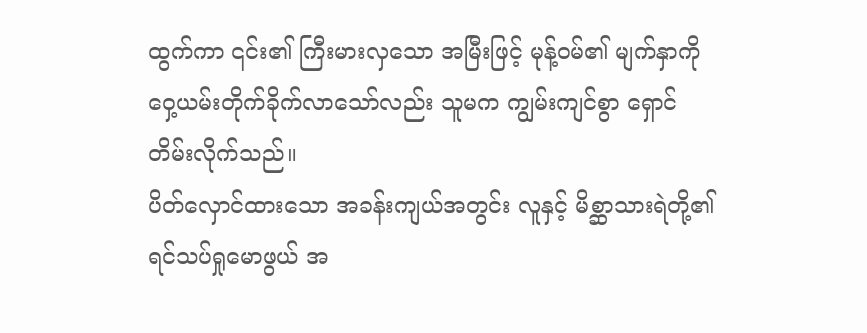ထွက်ကာ ၎င်း၏ ကြီးမားလှသော အမြီးဖြင့် မုန့်ဝမ်၏ မျက်နှာကို ဝှေ့ယမ်းတိုက်ခိုက်လာသော်လည်း သူမက ကျွမ်းကျင်စွာ ရှောင်တိမ်းလိုက်သည်။
ပိတ်လှောင်ထားသော အခန်းကျယ်အတွင်း လူနှင့် မိစ္ဆာသားရဲတို့၏ ရင်သပ်ရှုမောဖွယ် အ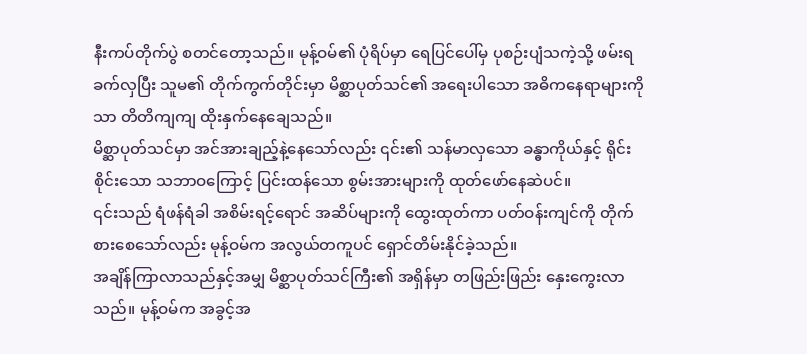နီးကပ်တိုက်ပွဲ စတင်တော့သည်။ မုန့်ဝမ်၏ ပုံရိပ်မှာ ရေပြင်ပေါ်မှ ပုစဉ်းပျံသကဲ့သို့ ဖမ်းရခက်လှပြီး သူမ၏ တိုက်ကွက်တိုင်းမှာ မိစ္ဆာပုတ်သင်၏ အရေးပါသော အဓိကနေရာများကိုသာ တိတိကျကျ ထိုးနှက်နေချေသည်။
မိစ္ဆာပုတ်သင်မှာ အင်အားချည့်နဲ့နေသော်လည်း ၎င်း၏ သန်မာလှသော ခန္ဓာကိုယ်နှင့် ရိုင်းစိုင်းသော သဘာဝကြောင့် ပြင်းထန်သော စွမ်းအားများကို ထုတ်ဖော်နေဆဲပင်။
၎င်းသည် ရံဖန်ရံခါ အစိမ်းရင့်ရောင် အဆိပ်များကို ထွေးထုတ်ကာ ပတ်ဝန်းကျင်ကို တိုက်စားစေသော်လည်း မုန့်ဝမ်က အလွယ်တကူပင် ရှောင်တိမ်းနိုင်ခဲ့သည်။
အချိန်ကြာလာသည်နှင့်အမျှ မိစ္ဆာပုတ်သင်ကြီး၏ အရှိန်မှာ တဖြည်းဖြည်း နှေးကွေးလာသည်။ မုန့်ဝမ်က အခွင့်အ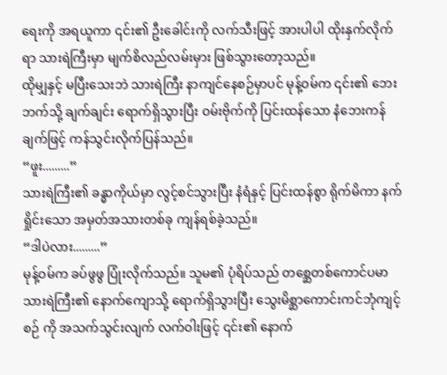ရေးကို အရယူကာ ၎င်း၏ ဦးခေါင်းကို လက်သီးဖြင့် အားပါပါ ထိုးနှက်လိုက်ရာ သားရဲကြီးမှာ မျက်စိလည်လမ်းမှား ဖြစ်သွားတော့သည်။
ထိုမျှနှင့် မပြီးသေးဘဲ သားရဲကြီး နာကျင်နေစဉ်မှာပင် မုန့်ဝမ်က ၎င်း၏ ဘေးဘက်သို့ ချက်ချင်း ရောက်ရှိသွားပြီး ဝမ်းဗိုက်ကို ပြင်းထန်သော နံဘေးကန်ချက်ဖြင့် ကန်သွင်းလိုက်ပြန်သည်။
“ဖူး.........”
သားရဲကြီး၏ ခန္ဓာကိုယ်မှာ လွင့်စင်သွားပြီး နံရံနှင့် ပြင်းထန်စွာ ရိုက်မိကာ နက်ရှိုင်းသော အမှတ်အသားတစ်ခု ကျန်ရစ်ခဲ့သည်။
“ဒါပဲလား.........”
မုန့်ဝမ်က ခပ်ဖွဖွ ပြုံးလိုက်သည်။ သူမ၏ ပုံရိပ်သည် တစ္ဆေတစ်ကောင်ပမာ သားရဲကြီး၏ နောက်ကျောသို့ ရောက်ရှိသွားပြီး သွေးမိစ္ဆာကောင်းကင်ဘုံကျင့်စဉ် ကို အသက်သွင်းလျက် လက်ဝါးဖြင့် ၎င်း၏ နောက်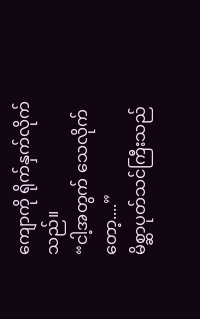ကျောကို ရိုက်နှက်လိုက်သည်။
“ငါ့အတွက် သေလိုက်တော့....”
မိစ္ဆာပုတ်သင်ကြီးသည်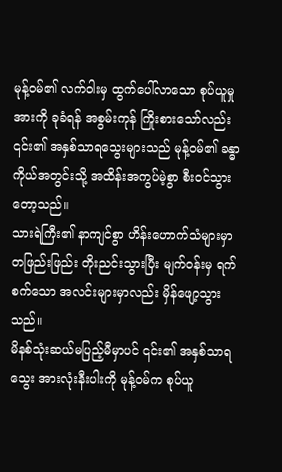မုန့်ဝမ်၏ လက်ဝါးမှ ထွက်ပေါ်လာသော စုပ်ယူမှုအားကို ခုခံရန် အစွမ်းကုန် ကြိုးစားသော်လည်း ၎င်း၏ အနှစ်သာရသွေးများသည် မုန့်ဝမ်၏ ခန္ဓာကိုယ်အတွင်းသို့ အထိန်းအကွပ်မဲ့စွာ စီးဝင်သွားတော့သည်။
သားရဲကြီး၏ နာကျင်စွာ ဟိန်းဟောက်သံများမှာ တဖြည်းဖြည်း တိုးညင်းသွားပြီး မျက်ဝန်းမှ ရက်စက်သော အလင်းများမှာလည်း မှိန်ဖျော့သွားသည်။
မိနစ်သုံးဆယ်မပြည့်မီမှာပင် ၎င်း၏ အနှစ်သာရသွေး အားလုံးနီးပါးကို မုန့်ဝမ်က စုပ်ယူ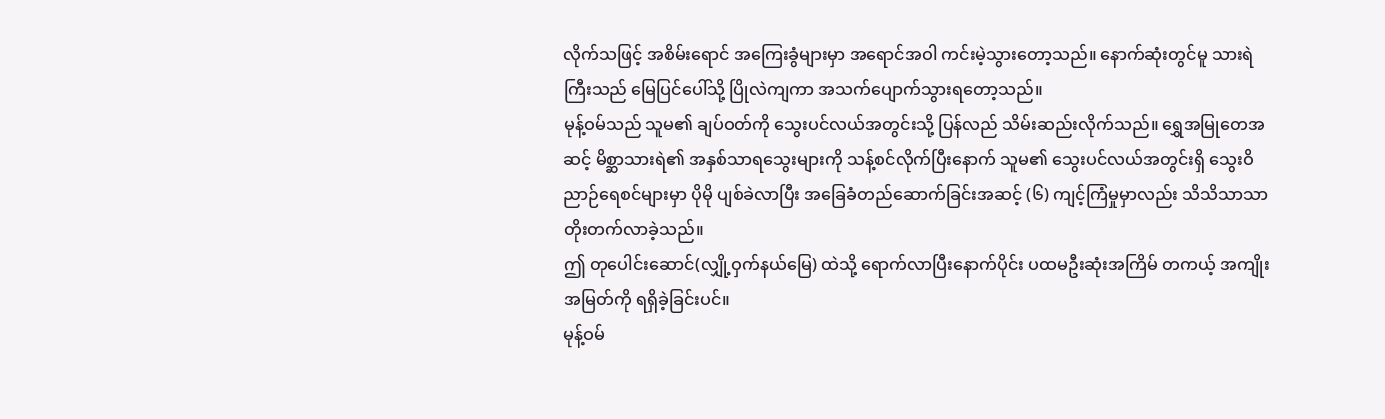လိုက်သဖြင့် အစိမ်းရောင် အကြေးခွံများမှာ အရောင်အဝါ ကင်းမဲ့သွားတော့သည်။ နောက်ဆုံးတွင်မူ သားရဲကြီးသည် မြေပြင်ပေါ်သို့ ပြိုလဲကျကာ အသက်ပျောက်သွားရတော့သည်။
မုန့်ဝမ်သည် သူမ၏ ချပ်ဝတ်ကို သွေးပင်လယ်အတွင်းသို့ ပြန်လည် သိမ်းဆည်းလိုက်သည်။ ရွှေအမြုတေအဆင့် မိစ္ဆာသားရဲ၏ အနှစ်သာရသွေးများကို သန့်စင်လိုက်ပြီးနောက် သူမ၏ သွေးပင်လယ်အတွင်းရှိ သွေးဝိညာဉ်ရေစင်များမှာ ပိုမို ပျစ်ခဲလာပြီး အခြေခံတည်ဆောက်ခြင်းအဆင့် (၆) ကျင့်ကြံမှုမှာလည်း သိသိသာသာ တိုးတက်လာခဲ့သည်။
ဤ တုပေါင်းဆောင်(လျှို့ဝှက်နယ်မြေ) ထဲသို့ ရောက်လာပြီးနောက်ပိုင်း ပထမဦးဆုံးအကြိမ် တကယ့် အကျိုးအမြတ်ကို ရရှိခဲ့ခြင်းပင်။
မုန့်ဝမ်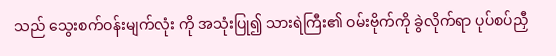သည် သွေးစက်ဝန်းမျက်လုံး ကို အသုံးပြု၍ သားရဲကြီး၏ ဝမ်းဗိုက်ကို ခွဲလိုက်ရာ ပုပ်စပ်ညှီ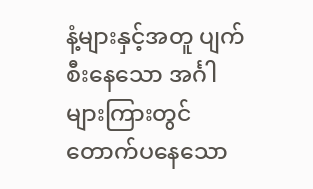နံ့များနှင့်အတူ ပျက်စီးနေသော အင်္ဂါများကြားတွင် တောက်ပနေသော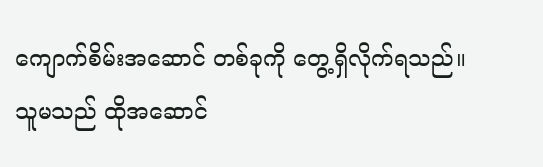ကျောက်စိမ်းအဆောင် တစ်ခုကို တွေ့ရှိလိုက်ရသည်။
သူမသည် ထိုအဆောင်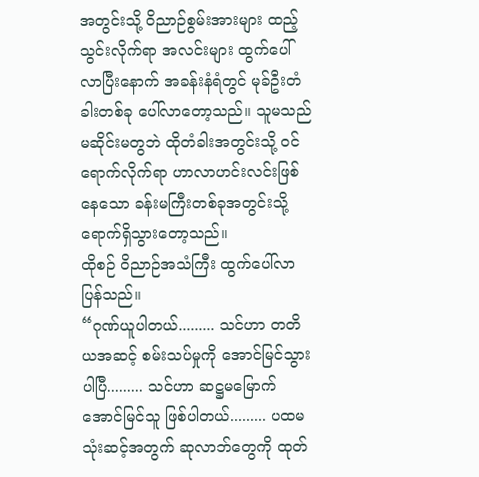အတွင်းသို့ ဝိညာဉ်စွမ်းအားများ ထည့်သွင်းလိုက်ရာ အလင်းများ ထွက်ပေါ်လာပြီးနောက် အခန်းနံရံတွင် မုခ်ဦးတံခါးတစ်ခု ပေါ်လာတော့သည်။ သူမသည် မဆိုင်းမတွဘဲ ထိုတံခါးအတွင်းသို့ ဝင်ရောက်လိုက်ရာ ဟာလာဟင်းလင်းဖြစ်နေသော ခန်းမကြီးတစ်ခုအတွင်းသို့ ရောက်ရှိသွားတော့သည်။
ထိုစဉ် ဝိညာဉ်အသံကြီး ထွက်ပေါ်လာပြန်သည်။
“ဂုဏ်ယူပါတယ်......... သင်ဟာ တတိယအဆင့် စမ်းသပ်မှုကို အောင်မြင်သွားပါပြီ......... သင်ဟာ ဆဋ္ဌမမြောက် အောင်မြင်သူ ဖြစ်ပါတယ်......... ပထမ သုံးဆင့်အတွက် ဆုလာဘ်တွေကို ထုတ်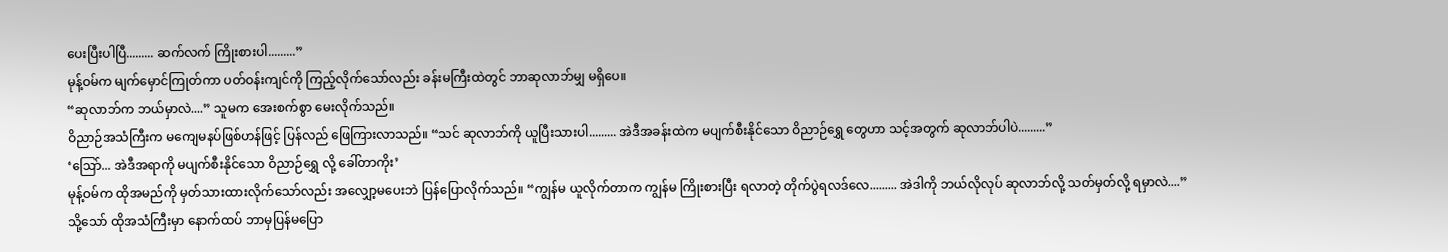ပေးပြီးပါပြီ......... ဆက်လက် ကြိုးစားပါ.........”
မုန့်ဝမ်က မျက်မှောင်ကြုတ်ကာ ပတ်ဝန်းကျင်ကို ကြည့်လိုက်သော်လည်း ခန်းမကြီးထဲတွင် ဘာဆုလာဘ်မျှ မရှိပေ။
“ဆုလာဘ်က ဘယ်မှာလဲ....” သူမက အေးစက်စွာ မေးလိုက်သည်။
ဝိညာဉ်အသံကြီးက မကျေမနပ်ဖြစ်ဟန်ဖြင့် ပြန်လည် ဖြေကြားလာသည်။ “သင် ဆုလာဘ်ကို ယူပြီးသားပါ......... အဲဒီအခန်းထဲက မပျက်စီးနိုင်သော ဝိညာဉ်ရွှေ တွေဟာ သင့်အတွက် ဆုလာဘ်ပါပဲ.........”
‘ဩော်... အဲဒီအရာကို မပျက်စီးနိုင်သော ဝိညာဉ်ရွှေ လို့ ခေါ်တာကိုး’
မုန့်ဝမ်က ထိုအမည်ကို မှတ်သားထားလိုက်သော်လည်း အလျှော့မပေးဘဲ ပြန်ပြောလိုက်သည်။ “ကျွန်မ ယူလိုက်တာက ကျွန်မ ကြိုးစားပြီး ရလာတဲ့ တိုက်ပွဲရလဒ်လေ......... အဲဒါကို ဘယ်လိုလုပ် ဆုလာဘ်လို့ သတ်မှတ်လို့ ရမှာလဲ....”
သို့သော် ထိုအသံကြီးမှာ နောက်ထပ် ဘာမှပြန်မပြော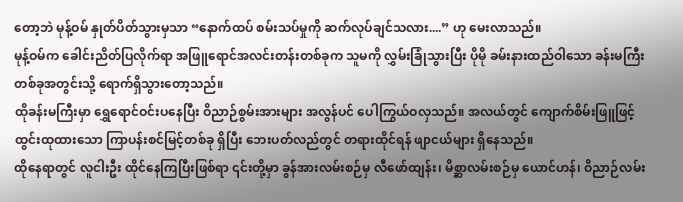တော့ဘဲ မုန့်ဝမ် နှုတ်ပိတ်သွားမှသာ “နောက်ထပ် စမ်းသပ်မှုကို ဆက်လုပ်ချင်သလား....” ဟု မေးလာသည်။
မုန့်ဝမ်က ခေါင်းညိတ်ပြလိုက်ရာ အဖြူရောင်အလင်းတန်းတစ်ခုက သူမကို လွှမ်းခြုံသွားပြီး ပိုမို ခမ်းနားထည်ဝါသော ခန်းမကြီးတစ်ခုအတွင်းသို့ ရောက်ရှိသွားတော့သည်။
ထိုခန်းမကြီးမှာ ရွှေရောင်ဝင်းပနေပြီး ဝိညာဉ်စွမ်းအားများ အလွန်ပင် ပေါကြွယ်ဝလှသည်။ အလယ်တွင် ကျောက်စိမ်းဖြူဖြင့် ထွင်းထုထားသော ကြာပန်းစင်မြင့်တစ်ခု ရှိပြီး ဘေးပတ်လည်တွင် တရားထိုင်ရန် ဖျာငယ်များ ရှိနေသည်။
ထိုနေရာတွင် လူငါးဦး ထိုင်နေကြပြီးဖြစ်ရာ ၎င်းတို့မှာ ခွန်အားလမ်းစဉ်မှ လီဖော်ထျန်း၊ မိစ္ဆာလမ်းစဉ်မှ ယောင်ဟန်၊ ဝိညာဉ်လမ်း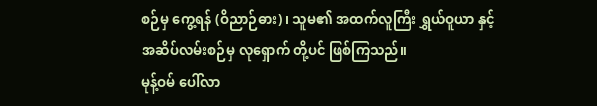စဉ်မှ ကွေ့ရန် (ဝိညာဉ်ဓား)၊ သူမ၏ အထက်လူကြီး ရွှယ်ဝူယာ နှင့် အဆိပ်လမ်းစဉ်မှ လုရှောက် တို့ပင် ဖြစ်ကြသည်။
မုန့်ဝမ် ပေါ်လာ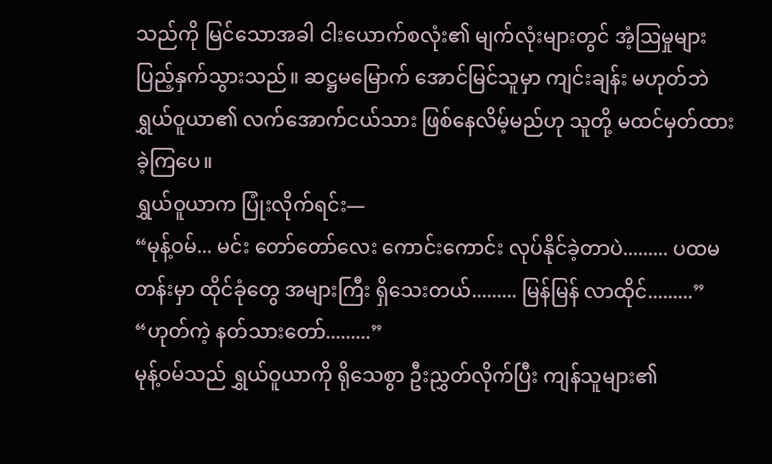သည်ကို မြင်သောအခါ ငါးယောက်စလုံး၏ မျက်လုံးများတွင် အံ့ဩမှုများ ပြည့်နှက်သွားသည်။ ဆဋ္ဌမမြောက် အောင်မြင်သူမှာ ကျင်းချန်း မဟုတ်ဘဲ ရွှယ်ဝူယာ၏ လက်အောက်ငယ်သား ဖြစ်နေလိမ့်မည်ဟု သူတို့ မထင်မှတ်ထားခဲ့ကြပေ။
ရွှယ်ဝူယာက ပြုံးလိုက်ရင်း—
“မုန့်ဝမ်... မင်း တော်တော်လေး ကောင်းကောင်း လုပ်နိုင်ခဲ့တာပဲ......... ပထမတန်းမှာ ထိုင်ခုံတွေ အများကြီး ရှိသေးတယ်......... မြန်မြန် လာထိုင်.........”
“ဟုတ်ကဲ့ နတ်သားတော်.........”
မုန့်ဝမ်သည် ရွှယ်ဝူယာကို ရိုသေစွာ ဦးညွှတ်လိုက်ပြီး ကျန်သူများ၏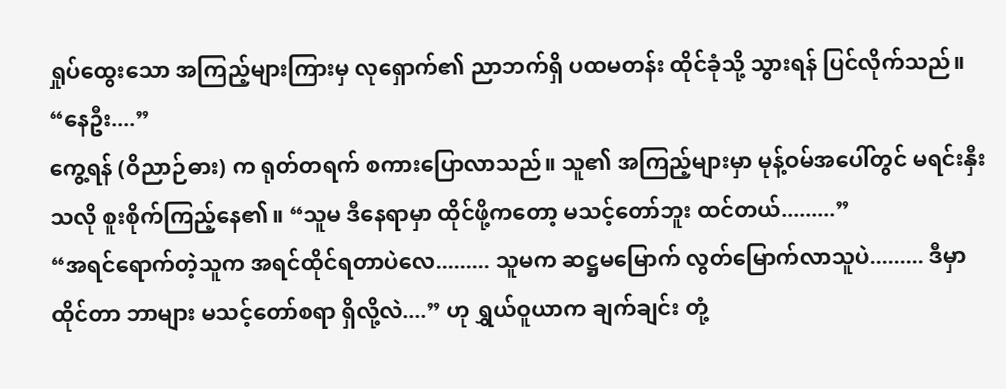ရှုပ်ထွေးသော အကြည့်များကြားမှ လုရှောက်၏ ညာဘက်ရှိ ပထမတန်း ထိုင်ခုံသို့ သွားရန် ပြင်လိုက်သည်။
“နေဦး....”
ကွေ့ရန် (ဝိညာဉ်ဓား) က ရုတ်တရက် စကားပြောလာသည်။ သူ၏ အကြည့်များမှာ မုန့်ဝမ်အပေါ်တွင် မရင်းနှီးသလို စူးစိုက်ကြည့်နေ၏။ “သူမ ဒီနေရာမှာ ထိုင်ဖို့ကတော့ မသင့်တော်ဘူး ထင်တယ်.........”
“အရင်ရောက်တဲ့သူက အရင်ထိုင်ရတာပဲလေ......... သူမက ဆဋ္ဌမမြောက် လွတ်မြောက်လာသူပဲ......... ဒီမှာ ထိုင်တာ ဘာများ မသင့်တော်စရာ ရှိလို့လဲ....” ဟု ရွှယ်ဝူယာက ချက်ချင်း တုံ့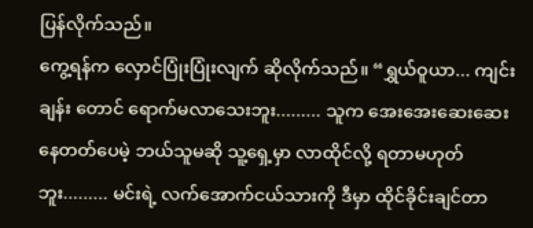ပြန်လိုက်သည်။
ကွေ့ရန်က လှောင်ပြုံးပြုံးလျက် ဆိုလိုက်သည်။ “ရွှယ်ဝူယာ... ကျင်းချန်း တောင် ရောက်မလာသေးဘူး......... သူက အေးအေးဆေးဆေး နေတတ်ပေမဲ့ ဘယ်သူမဆို သူ့ရှေ့မှာ လာထိုင်လို့ ရတာမဟုတ်ဘူး......... မင်းရဲ့ လက်အောက်ငယ်သားကို ဒီမှာ ထိုင်ခိုင်းချင်တာ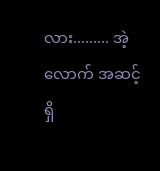လား......... အဲ့လောက် အဆင့်ရှိ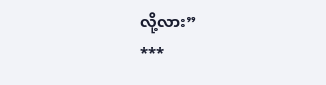လို့လား”
***